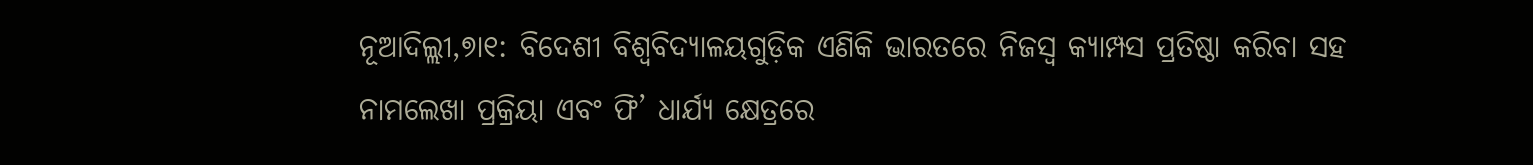ନୂଆଦିଲ୍ଲୀ,୭ା୧: ବିଦେଶୀ ବିଶ୍ୱବିଦ୍ୟାଳୟଗୁଡ଼ିକ ଏଣିକି ଭାରତରେ ନିଜସ୍ବ କ୍ୟାମ୍ପସ ପ୍ରତିଷ୍ଠା କରିବା ସହ ନାମଲେଖା ପ୍ରକ୍ରିୟା ଏବଂ ଫି’ ଧାର୍ଯ୍ୟ କ୍ଷେତ୍ରରେ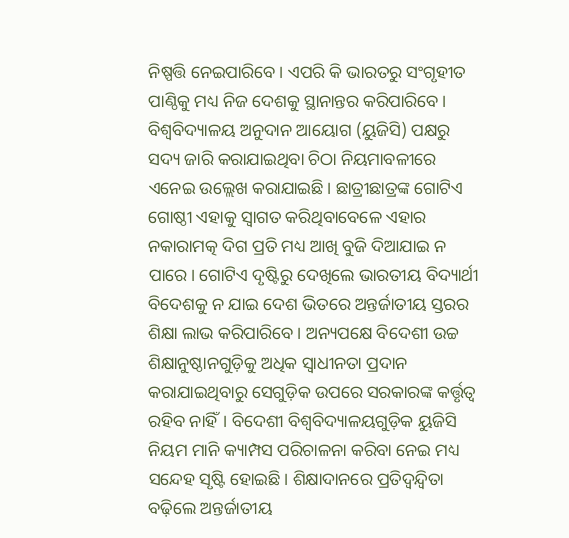ନିଷ୍ପତ୍ତି ନେଇପାରିବେ। ଏପରି କି ଭାରତରୁ ସଂଗୃହୀତ ପାଣ୍ଠିକୁ ମଧ୍ୟ ନିଜ ଦେଶକୁ ସ୍ଥାନାନ୍ତର କରିପାରିବେ। ବିଶ୍ୱବିଦ୍ୟାଳୟ ଅନୁଦାନ ଆୟୋଗ (ୟୁଜିସି) ପକ୍ଷରୁ ସଦ୍ୟ ଜାରି କରାଯାଇଥିବା ଚିଠା ନିୟମାବଳୀରେ ଏନେଇ ଉଲ୍ଲେଖ କରାଯାଇଛି। ଛାତ୍ରୀଛାତ୍ରଙ୍କ ଗୋଟିଏ ଗୋଷ୍ଠୀ ଏହାକୁ ସ୍ବାଗତ କରିଥିବାବେଳେ ଏହାର ନକାରାମତ୍କ ଦିଗ ପ୍ରତି ମଧ୍ୟ ଆଖି ବୁଜି ଦିଆଯାଇ ନ ପାରେ। ଗୋଟିଏ ଦୃଷ୍ଟିରୁ ଦେଖିଲେ ଭାରତୀୟ ବିଦ୍ୟାର୍ଥୀ ବିଦେଶକୁ ନ ଯାଇ ଦେଶ ଭିତରେ ଅନ୍ତର୍ଜାତୀୟ ସ୍ତରର ଶିକ୍ଷା ଲାଭ କରିପାରିବେ। ଅନ୍ୟପକ୍ଷେ ବିଦେଶୀ ଉଚ୍ଚ ଶିକ୍ଷାନୁଷ୍ଠାନଗୁଡ଼ିକୁ ଅଧିକ ସ୍ବାଧୀନତା ପ୍ରଦାନ କରାଯାଇଥିବାରୁ ସେଗୁଡ଼ିକ ଉପରେ ସରକାରଙ୍କ କର୍ତ୍ତୃତ୍ୱ ରହିବ ନାହିଁ। ବିଦେଶୀ ବିଶ୍ୱବିଦ୍ୟାଳୟଗୁଡ଼ିକ ୟୁଜିସି ନିୟମ ମାନି କ୍ୟାମ୍ପସ ପରିଚାଳନା କରିବା ନେଇ ମଧ୍ୟ ସନ୍ଦେହ ସୃଷ୍ଟି ହୋଇଛି। ଶିକ୍ଷାଦାନରେ ପ୍ରତିଦ୍ୱନ୍ଦ୍ୱିତା ବଢ଼ିଲେ ଅନ୍ତର୍ଜାତୀୟ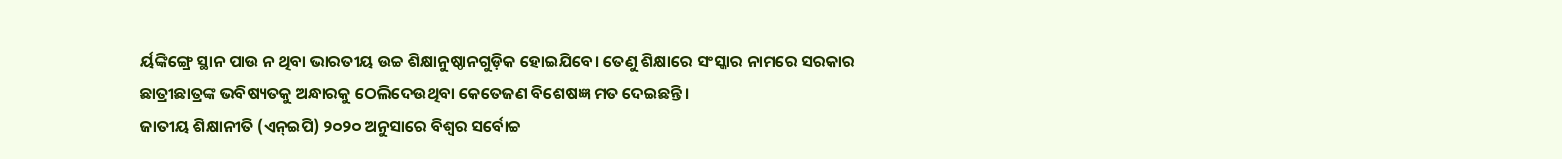ର୍ୟଙ୍କିଙ୍ଗ୍ରେ ସ୍ଥାନ ପାଉ ନ ଥିବା ଭାରତୀୟ ଉଚ୍ଚ ଶିକ୍ଷାନୁଷ୍ଠାନଗୁଡ଼ିକ ହୋଇଯିବେ। ତେଣୁ ଶିକ୍ଷାରେ ସଂସ୍କାର ନାମରେ ସରକାର ଛାତ୍ରୀଛାତ୍ରଙ୍କ ଭବିଷ୍ୟତକୁ ଅନ୍ଧାରକୁ ଠେଲିଦେଉଥିବା କେତେଜଣ ବିଶେଷଜ୍ଞ ମତ ଦେଇଛନ୍ତି।
ଜାତୀୟ ଶିକ୍ଷାନୀତି (ଏନ୍ଇପି) ୨୦୨୦ ଅନୁସାରେ ବିଶ୍ୱର ସର୍ବୋଚ୍ଚ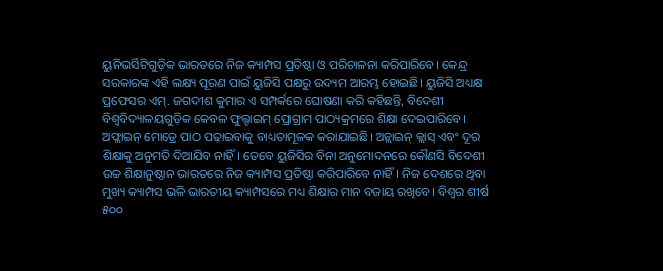ୟୁନିଭର୍ସିଟିଗୁଡ଼ିକ ଭାରତରେ ନିଜ କ୍ୟାମ୍ପସ ପ୍ରତିଷ୍ଠା ଓ ପରିଚାଳନା କରିପାରିବେ। କେନ୍ଦ୍ର ସରକାରଙ୍କ ଏହି ଲକ୍ଷ୍ୟ ପୂରଣ ପାଇଁ ୟୁଜିସି ପକ୍ଷରୁ ଉଦ୍ୟମ ଆରମ୍ଭ ହୋଇଛି। ୟୁଜିସି ଅଧ୍ୟକ୍ଷ ପ୍ରଫେସର ଏମ୍. ଜଗଦୀଶ କୁମାର ଏ ସମ୍ପର୍କରେ ଘୋଷଣା କରି କହିଛନ୍ତି, ବିଦେଶୀ ବିଶ୍ୱବିଦ୍ୟାଳୟଗୁଡ଼ିକ କେବଳ ଫୁଲ୍ଟାଇମ୍ ପ୍ରୋଗ୍ରାମ ପାଠ୍ୟକ୍ରମରେ ଶିକ୍ଷା ଦେଇପାରିବେ। ଅଫ୍ଲାଇନ୍ ମୋଡ୍ରେ ପାଠ ପଢ଼ାଇବାକୁ ବାଧ୍ୟତାମୂଳକ କରାଯାଇଛି। ଅନ୍ଲାଇନ୍ କ୍ଲାସ୍ ଏବଂ ଦୂର ଶିକ୍ଷାକୁ ଅନୁମତି ଦିଆଯିବ ନାହିଁ। ତେବେ ୟୁଜିସିର ବିନା ଅନୁମୋଦନରେ କୌଣସି ବିଦେଶୀ ଉଚ୍ଚ ଶିକ୍ଷାନୁଷ୍ଠାନ ଭାରତରେ ନିଜ କ୍ୟାମ୍ପସ ପ୍ରତିଷ୍ଠା କରିପାରିବେ ନାହିଁ। ନିଜ ଦେଶରେ ଥିବା ମୁଖ୍ୟ କ୍ୟାମ୍ପସ ଭଳି ଭାରତୀୟ କ୍ୟାମ୍ପସରେ ମଧ୍ୟ ଶିକ୍ଷାର ମାନ ବଜାୟ ରଖିବେ। ବିଶ୍ୱର ଶୀର୍ଷ ୫୦୦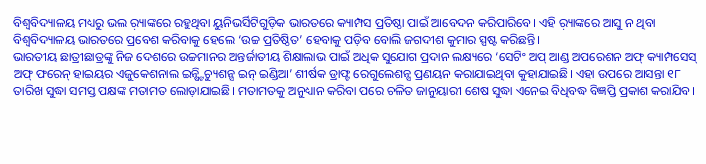ବିଶ୍ୱବିଦ୍ୟାଳୟ ମଧ୍ୟରୁ ଭଲ ର଼୍ୟାଙ୍କରେ ରହୁଥିବା ୟୁନିଭର୍ସିଟିଗୁଡ଼ିକ ଭାରତରେ କ୍ୟାମ୍ପସ ପ୍ରତିଷ୍ଠା ପାଇଁ ଆବେଦନ କରିପାରିବେ। ଏହି ର଼୍ୟାଙ୍କରେ ଆସୁ ନ ଥିବା ବିଶ୍ୱବିଦ୍ୟାଳୟ ଭାରତରେ ପ୍ରବେଶ କରିବାକୁ ହେଲେ ‘ଉଚ୍ଚ ପ୍ରତିଷ୍ଠିତ’ ହେବାକୁ ପଡ଼ିବ ବୋଲି ଜଗଦୀଶ କୁମାର ସ୍ପଷ୍ଟ କରିଛନ୍ତି।
ଭାରତୀୟ ଛାତ୍ରୀଛାତ୍ରଙ୍କୁ ନିଜ ଦେଶରେ ଉଚ୍ଚମାନର ଅନ୍ତର୍ଜାତୀୟ ଶିକ୍ଷାଲାଭ ପାଇଁ ଅଧିକ ସୁଯୋଗ ପ୍ରଦାନ ଲକ୍ଷ୍ୟରେ ‘ସେଟିଂ ଅପ୍ ଆଣ୍ଡ ଅପରେଶନ ଅଫ୍ କ୍ୟାମ୍ପସେସ୍ ଅଫ୍ ଫରେନ୍ ହାଇୟର ଏଜୁକେଶନାଲ ଇନ୍ଷ୍ଟିଚ୍ୟୁଶନ୍ସ ଇନ୍ ଇଣ୍ଡିଆ’ ଶୀର୍ଷକ ଡ୍ରାଫ୍ଟ ରେଗୁଲେଶନ୍ସ ପ୍ରଣୟନ କରାଯାଇଥିବା କୁହାଯାଇଛି। ଏହା ଉପରେ ଆସନ୍ତା ୧୮ ତାରିଖ ସୁଦ୍ଧା ସମସ୍ତ ପକ୍ଷଙ୍କ ମତାମତ ଲୋଡ଼ାଯାଇଛି। ମତାମତକୁ ଅନୁଧ୍ୟାନ କରିବା ପରେ ଚଳିତ ଜାନୁୟାରୀ ଶେଷ ସୁଦ୍ଧା ଏନେଇ ବିଧିବଦ୍ଧ ବିଜ୍ଞପ୍ତି ପ୍ରକାଶ କରାଯିବ।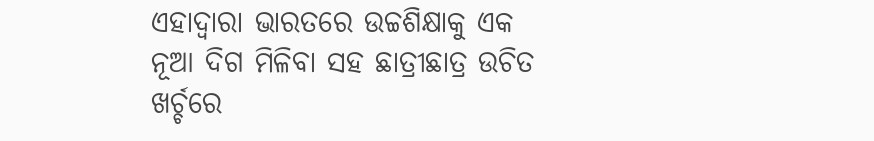ଏହାଦ୍ୱାରା ଭାରତରେ ଉଚ୍ଚଶିକ୍ଷାକୁ ଏକ ନୂଆ ଦିଗ ମିଳିବା ସହ ଛାତ୍ରୀଛାତ୍ର ଉଚିତ ଖର୍ଚ୍ଚରେ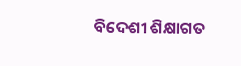ବିଦେଶୀ ଶିକ୍ଷାଗତ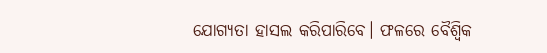ଯୋଗ୍ୟତା ହାସଲ କରିପାରିବେ। ଫଳରେ ବୈଶ୍ୱିକ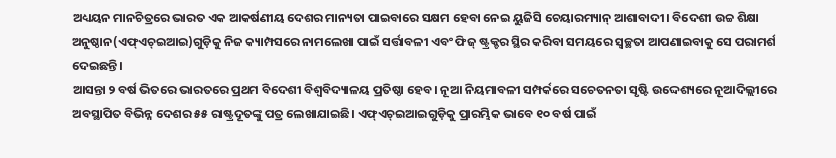ଅଧ୍ୟୟନ ମାନଚିତ୍ରରେ ଭାରତ ଏକ ଆକର୍ଷଣୀୟ ଦେଶର ମାନ୍ୟତା ପାଇବାରେ ସକ୍ଷମ ହେବା ନେଇ ୟୁଜିସି ଚେୟାରମ୍ୟାନ୍ ଆଶାବାଦୀ। ବିଦେଶୀ ଉଚ୍ଚ ଶିକ୍ଷା ଅନୁଷ୍ଠାନ(ଏଫ୍ଏଚ୍ଇଆଇ)ଗୁଡ଼ିକୁ ନିଜ କ୍ୟାମ୍ପସରେ ନାମଲେଖା ପାଇଁ ସର୍ତ୍ତାବଳୀ ଏବଂ ଫିଜ୍ ଷ୍ଟ୍ରକ୍ଚର ସ୍ଥିର କରିବା ସମୟରେ ସ୍ବଚ୍ଛତା ଆପଣାଇବାକୁ ସେ ପରାମର୍ଶ ଦେଇଛନ୍ତି।
ଆସନ୍ତା ୨ ବର୍ଷ ଭିତରେ ଭାରତରେ ପ୍ରଥମ ବିଦେଶୀ ବିଶ୍ୱବିଦ୍ୟାଳୟ ପ୍ରତିଷ୍ଠା ହେବ। ନୂଆ ନିୟମାବଳୀ ସମ୍ପର୍କରେ ସଚେତନତା ସୃଷ୍ଟି ଉଦ୍ଦେଶ୍ୟରେ ନୂଆଦିଲ୍ଲୀରେ ଅବସ୍ଥାପିତ ବିଭିନ୍ନ ଦେଶର ୫୫ ରାଷ୍ଟ୍ରଦୂତଙ୍କୁ ପତ୍ର ଲେଖାଯାଇଛି। ଏଫ୍ଏଚ୍ଇଆଇଗୁଡ଼ିକୁ ପ୍ରାରମ୍ଭିକ ଭାବେ ୧୦ ବର୍ଷ ପାଇଁ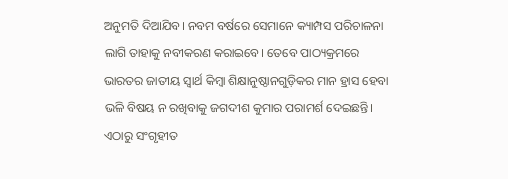ଅନୁମତି ଦିଆଯିବ। ନବମ ବର୍ଷରେ ସେମାନେ କ୍ୟାମ୍ପସ ପରିଚାଳନା ଲାଗି ତାହାକୁ ନବୀକରଣ କରାଇବେ। ତେବେ ପାଠ୍ୟକ୍ରମରେ ଭାରତର ଜାତୀୟ ସ୍ବାର୍ଥ କିମ୍ବା ଶିକ୍ଷାନୁଷ୍ଠାନଗୁଡ଼ିକର ମାନ ହ୍ରାସ ହେବା ଭଳି ବିଷୟ ନ ରଖିବାକୁ ଜଗଦୀଶ କୁମାର ପରାମର୍ଶ ଦେଇଛନ୍ତି। ଏଠାରୁ ସଂଗୃହୀତ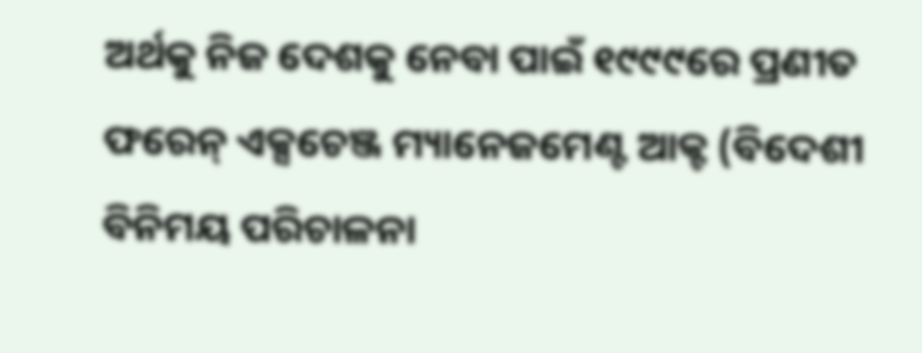ଅର୍ଥକୁ ନିଜ ଦେଶକୁ ନେବା ପାଇଁ ୧୯୯୯ରେ ପ୍ରଣୀତ ଫରେନ୍ ଏକ୍ସଚେଞ୍ଜ ମ୍ୟାନେଜମେଣ୍ଟ ଆକ୍ଟ (ବିଦେଶୀ ବିନିମୟ ପରିଚାଳନା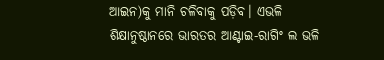ଆଇନ)କୁ ମାନି ଚଳିବାକୁ ପଡ଼ିବ। ଏଭଳି ଶିକ୍ଷାନୁଷ୍ଠାନରେ ଭାରତର ଆଣ୍ଟାଇ-ରାଗିଂ ଲ ଭଳି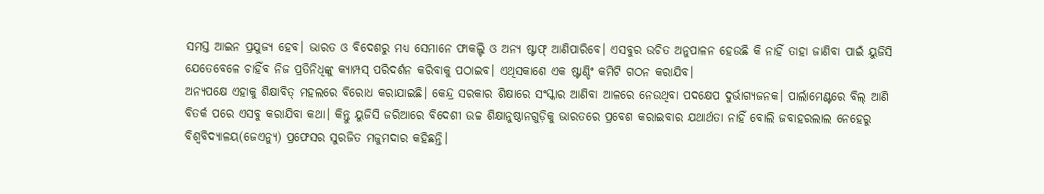ସମସ୍ତ ଆଇନ ପ୍ରଯୁଜ୍ୟ ହେବ। ଭାରତ ଓ ବିଦେଶରୁ ମଧ୍ୟ ସେମାନେ ଫାକଲ୍ଟି ଓ ଅନ୍ୟ ଷ୍ଟାଫ୍ ଆଣିପାରିବେ। ଏସବୁର ଉଚିତ ଅନୁପାଳନ ହେଉଛି କି ନାହିଁ ତାହା ଜାଣିବା ପାଇଁ ୟୁଜିସି ଯେତେବେଳେ ଚାହିଁବ ନିଜ ପ୍ରତିନିଧିଙ୍କୁ କ୍ୟାମ୍ପସ୍ ପରିଦର୍ଶନ କରିବାକୁ ପଠାଇବ। ଏଥିସକାଶେ ଏକ ଷ୍ଟାଣ୍ଡିଂ କମିଟି ଗଠନ କରାଯିବ।
ଅନ୍ୟପକ୍ଷେ ଏହାକୁ ଶିକ୍ଷାବିତ୍ ମହଲରେ ବିରୋଧ କରାଯାଇଛି। କେନ୍ଦ୍ର ସରକାର ଶିକ୍ଷାରେ ସଂସ୍କାର ଆଣିବା ଆଳରେ ନେଉଥିବା ପଦକ୍ଷେପ ଦୁର୍ଭାଗ୍ୟଜନକ। ପାର୍ଲାମେଣ୍ଟରେ ବିଲ୍ ଆଣି ବିତର୍କ ପରେ ଏସବୁ କରାଯିବା କଥା। କିନ୍ତୁ ୟୁଜିସି ଜରିଆରେ ବିଦେଶୀ ଉଚ୍ଚ ଶିକ୍ଷାନୁଷ୍ଠାନଗୁଡ଼ିକୁ ଭାରତରେ ପ୍ରବେଶ କରାଇବାର ଯଥାର୍ଥତା ନାହିଁ ବୋଲି ଜବାହରଲାଲ ନେହେରୁ ବିଶ୍ୱବିଦ୍ୟାଳୟ(ଜେଏନ୍ୟୁ) ପ୍ରଫେସର ସୁରଜିତ ମଜୁମଦାର କହିଛନ୍ତି।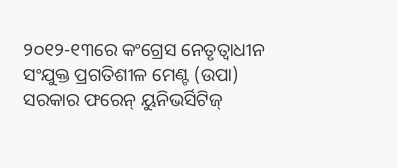୨୦୧୨-୧୩ରେ କଂଗ୍ରେସ ନେତୃତ୍ୱାଧୀନ ସଂଯୁକ୍ତ ପ୍ରଗତିଶୀଳ ମେଣ୍ଟ (ଉପା) ସରକାର ଫରେନ୍ ୟୁନିଭର୍ସିଟିଜ୍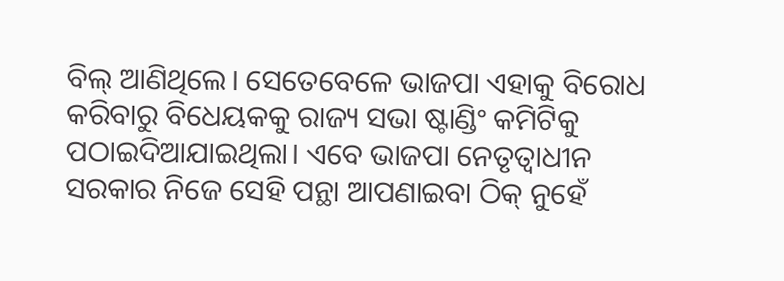ବିଲ୍ ଆଣିଥିଲେ। ସେତେବେଳେ ଭାଜପା ଏହାକୁ ବିରୋଧ କରିବାରୁ ବିଧେୟକକୁ ରାଜ୍ୟ ସଭା ଷ୍ଟାଣ୍ଡିଂ କମିଟିକୁ ପଠାଇଦିଆଯାଇଥିଲା। ଏବେ ଭାଜପା ନେତୃତ୍ୱାଧୀନ ସରକାର ନିଜେ ସେହି ପନ୍ଥା ଆପଣାଇବା ଠିକ୍ ନୁହେଁ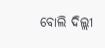ବୋଲି ଦିଲ୍ଲୀ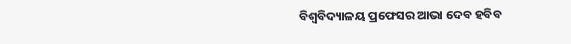ବିଶ୍ୱବିଦ୍ୟାଳୟ ପ୍ରଫେସର ଆଭା ଦେବ ହବିବ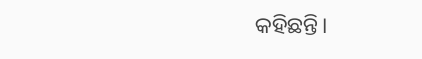କହିଛନ୍ତି।